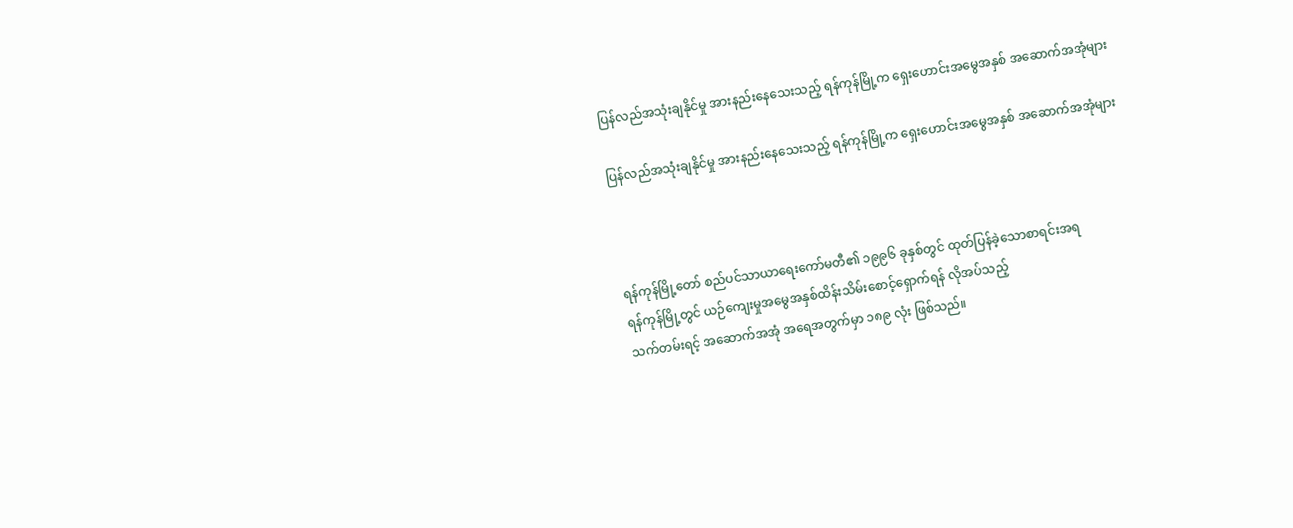ပြန်လည်အသုံးချနိုင်မှု အားနည်းနေသေးသည့် ရန်ကုန်မြို့က ရှေးဟောင်းအမွေအနှစ် အဆောက်အအုံများ

ပြန်လည်အသုံးချနိုင်မှု အားနည်းနေသေးသည့် ရန်ကုန်မြို့က ရှေးဟောင်းအမွေအနှစ် အဆောက်အအုံများ



ရန်ကုန်မြို့တော် စည်ပင်သာယာရေးကော်မတီ၏ ၁၉၉၆ ခုနှစ်တွင် ထုတ်ပြန်ခဲ့သောစာရင်းအရ
ရန်ကုန်မြို့တွင် ယဉ်ကျေးမှုအမွေအနှစ်ထိန်းသိမ်းစောင့်ရှောက်ရန် လိုအပ်သည့်
သက်တမ်းရင့် အဆောက်အအုံ အရေအတွက်မှာ ၁၈၉ လုံး ဖြစ်သည်။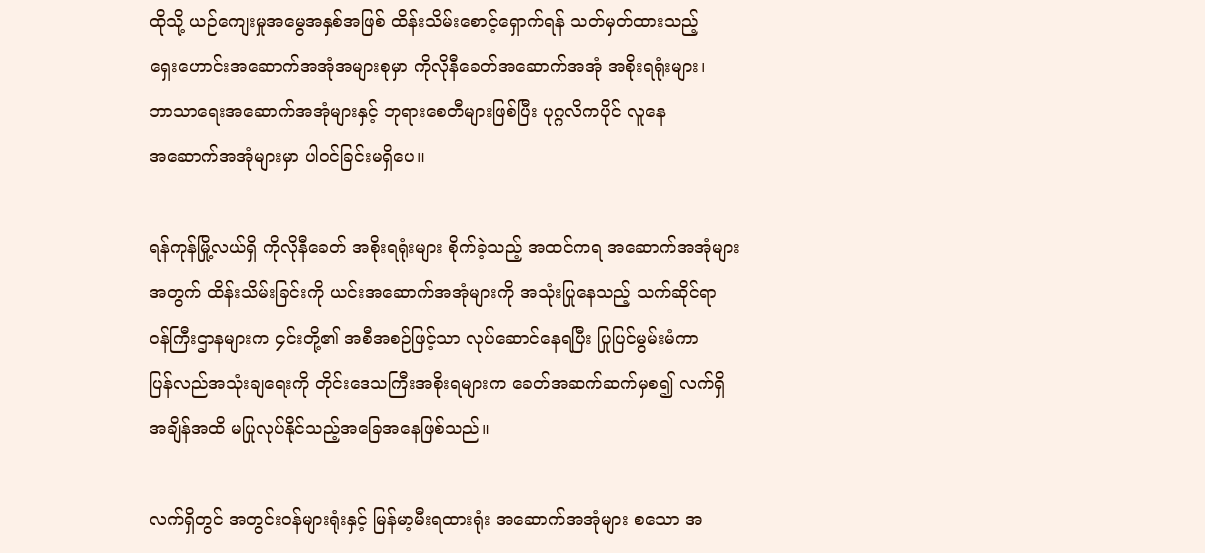ထိုသို့ ယဉ်ကျေးမှုအမွေအနှစ်အဖြစ် ထိန်းသိမ်းစောင့်ရှောက်ရန် သတ်မှတ်ထားသည့်
ရှေးဟောင်းအဆောက်အအုံအများစုမှာ ကိုလိုနီခေတ်အဆောက်အအုံ အစိုးရရုံးများ၊
ဘာသာရေးအဆောက်အအုံများနှင့် ဘုရားစေတီများဖြစ်ပြီး ပုဂ္ဂလိကပိုင် လူနေ
အဆောက်အအုံများမှာ ပါဝင်ခြင်းမရှိပေ။

ရန်ကုန်မြို့လယ်ရှိ ကိုလိုနီခေတ် အစိုးရရုံးများ စိုက်ခဲ့သည့် အထင်ကရ အဆောက်အအုံများ
အတွက် ထိန်းသိမ်းခြင်းကို ယင်းအဆောက်အအုံများကို အသုံးပြုနေသည့် သက်ဆိုင်ရာ
ဝန်ကြီးဌာနများက ၄င်းတို့၏ အစီအစဉ်ဖြင့်သာ လုပ်ဆောင်နေရပြီး ပြုပြင်မွမ်းမံကာ
ပြန်လည်အသုံးချရေးကို တိုင်းဒေသကြီးအစိုးရများက ခေတ်အဆက်ဆက်မှစ၍ လက်ရှိ
အချိန်အထိ မပြုလုပ်နိုင်သည့်အခြေအနေဖြစ်သည်။

လက်ရှိတွင် အတွင်းဝန်များရုံးနှင့် မြန်မာ့မီးရထားရုံး အဆောက်အအုံများ စသော အ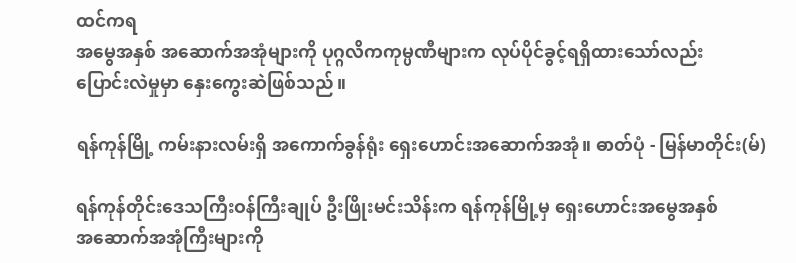ထင်ကရ
အမွေအနှစ် အဆောက်အအုံများကို ပုဂ္ဂလိကကုမ္ပဏီများက လုပ်ပိုင်ခွင့်ရရှိထားသော်လည်း
ပြောင်းလဲမှုမှာ နှေးကွေးဆဲဖြစ်သည်။

ရန်ကုန်မြို့ ကမ်းနားလမ်းရှိ အကောက်ခွန်ရုံး ရှေးဟောင်းအဆောက်အအုံ။ ဓာတ်ပုံ - မြန်မာတိုင်း(မ်)

ရန်ကုန်တိုင်းဒေသကြီးဝန်ကြီးချုပ် ဦးဖြိုးမင်းသိန်းက ရန်ကုန်မြို့မှ ရှေးဟောင်းအမွေအနှစ်
အဆောက်အအုံကြီးများကို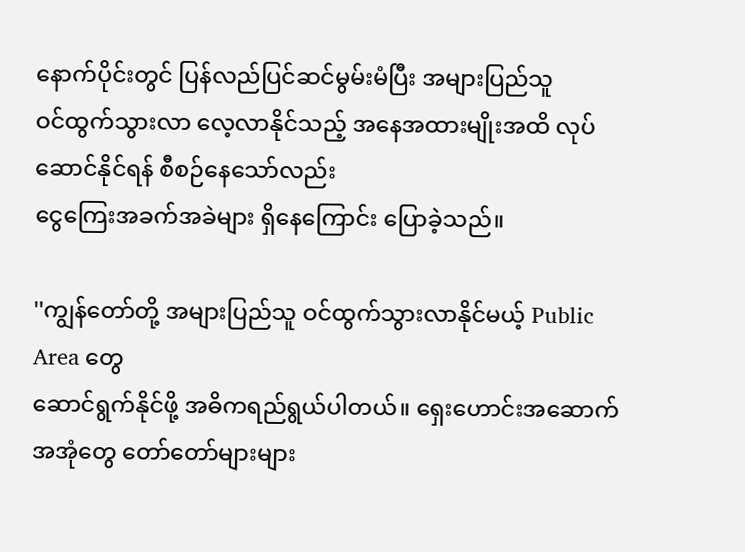နောက်ပိုင်းတွင် ပြန်လည်ပြင်ဆင်မွမ်းမံပြီး အများပြည်သူ
ဝင်ထွက်သွားလာ လေ့လာနိုင်သည့် အနေအထားမျိုးအထိ လုပ်ဆောင်နိုင်ရန် စီစဉ်နေသော်လည်း
ငွေကြေးအခက်အခဲများ ရှိနေကြောင်း ပြောခဲ့သည်။

''ကျွန်တော်တို့ အများပြည်သူ ဝင်ထွက်သွားလာနိုင်မယ့် Public Area တွေ
ဆောင်ရွက်နိုင်ဖို့ အဓိကရည်ရွယ်ပါတယ်။ ရှေးဟောင်းအဆောက်အအုံတွေ တော်တော်များများ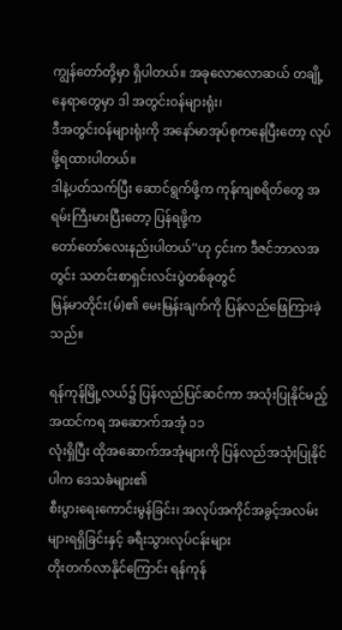ကျွန်တော်တို့မှာ ရှိပါတယ်။ အခုလောလောဆယ် တချို့နေရာတွေမှာ ဒါ အတွင်းဝန်များရုံး၊
ဒီအတွင်းဝန်များရုံးကို အနော်မာအုပ်စုကနေပြီးတော့ လုပ်ဖို့ရထားပါတယ်။
ဒါနဲ့ပတ်သက်ပြီး ဆောင်ရွက်ဖို့က ကုန်ကျစရိတ်တွေ အရမ်းကြီးမားပြီးတော့ ပြန်ရဖို့က
တော်တော်လေးနည်းပါတယ်''ဟု ၄င်းက ဒီဇင်ဘာလအတွင်း သတင်းစာရှင်းလင်းပွဲတစ်ခုတွင်
မြန်မာတိုင်း(မ်)၏ မေးမြန်းချက်ကို ပြန်လည်ဖြေကြားခဲ့သည်။

ရန်ကုန်မြို့လယ်၌ ပြန်လည်ပြင်ဆင်ကာ အသုံးပြုနိုင်မည့် အထင်ကရ အဆောက်အအုံ ၁၁
လုံးရှိပြီး ထိုအဆောက်အအုံများကို ပြန်လည်အသုံးပြုနိုင်ပါက ဒေသခံများ၏
စီးပွားရေးကောင်းမွန်ခြင်း၊ အလုပ်အကိုင်အခွင့်အလမ်းများရရှိခြင်းနှင့် ခရီးသွားလုပ်ငန်းများ
တိုးတက်လာနိုင်ကြောင်း ရန်ကုန်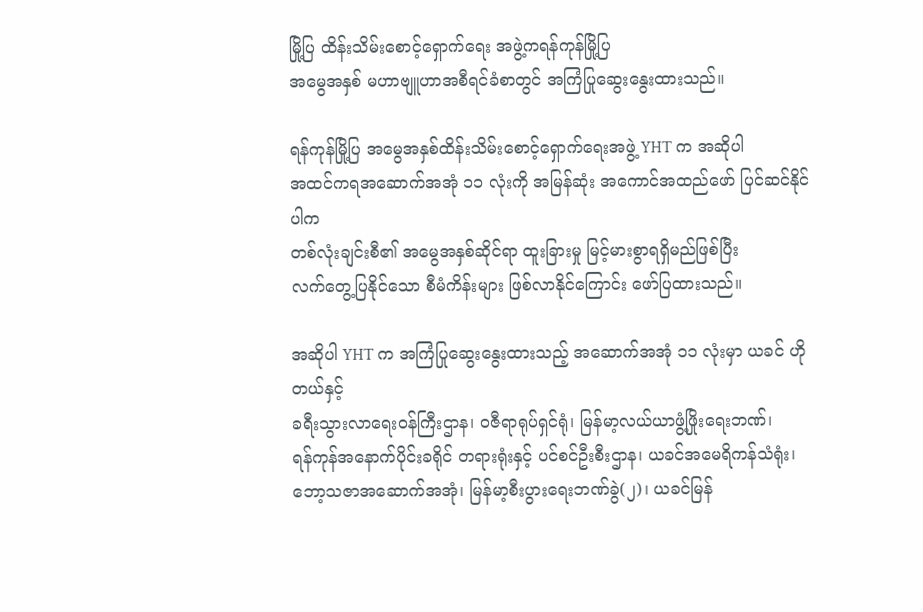မြို့ပြ ထိန်းသိမ်းစောင့်ရှောက်ရေး အဖွဲ့ကရန်ကုန်မြို့ပြ
အမွေအနှစ် မဟာဗျူဟာအစီရင်ခံစာတွင် အကြံပြုဆွေးနွေးထားသည်။

ရန်ကုန်မြို့ပြ အမွေအနှစ်ထိန်းသိမ်းစောင့်ရှောက်ရေးအဖွဲ့ YHT က အဆိုပါ
အထင်ကရအဆောက်အအုံ ၁၁ လုံးကို အမြန်ဆုံး အကောင်အထည်ဖော် ပြင်ဆင်နိုင်ပါက
တစ်လုံးချင်းစီ၏ အမွေအနှစ်ဆိုင်ရာ ထူးခြားမှု မြင့်မားစွာရရှိမည်ဖြစ်ပြီး
လက်တွေ့ပြနိုင်သော စီမံကိန်းများ ဖြစ်လာနိုင်ကြောင်း ဖော်ပြထားသည်။

အဆိုပါ YHT က အကြံပြုဆွေးနွေးထားသည့် အဆောက်အအုံ ၁၁ လုံးမှာ ယခင် ဟိုတယ်နှင့်
ခရီးသွားလာရေးဝန်ကြီးဌာန၊ ဝဇီရာရုပ်ရှင်ရုံ၊ မြန်မာ့လယ်ယာဖွံ့ဖြိုးရေးဘဏ်၊
ရန်ကုန်အနောက်ပိုင်းခရိုင် တရားရုံးနှင့် ပင်စင်ဦးစီးဌာန၊ ယခင်အမေရိကန်သံရုံး၊
ဘော့သဇာအဆောက်အအုံ၊ မြန်မာ့စီးပွားရေးဘဏ်ခွဲ(၂)၊ ယခင်မြန်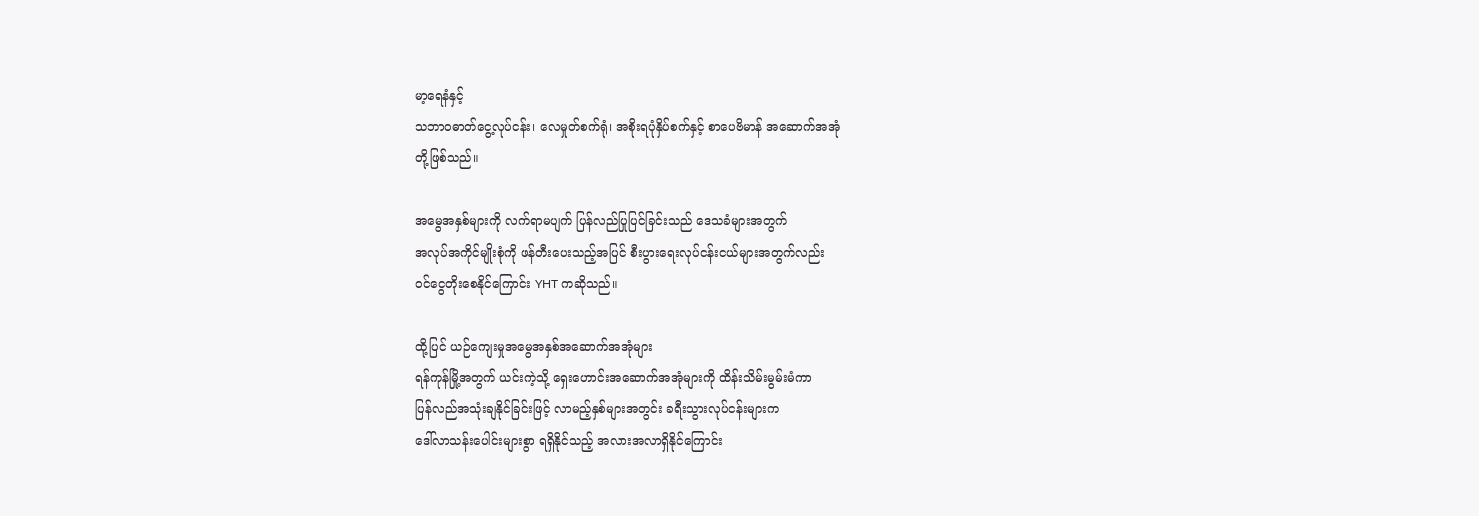မာ့ရေနံနှင့်
သဘာဝဓာတ်ငွေ့လုပ်ငန်း၊ လေမှုတ်စက်ရုံ၊ အစိုးရပုံနှိပ်စက်နှင့် စာပေဗိမာန် အဆောက်အအုံ
တို့ဖြစ်သည်။

အမွေအနှစ်များကို လက်ရာမပျက် ပြန်လည်ပြုပြင်ခြင်းသည် ဒေသခံများအတွက်
အလုပ်အကိုင်မျိုးစုံကို ဖန်တီးပေးသည့်အပြင် စီးပွားရေးလုပ်ငန်းငယ်များအတွက်လည်း
ဝင်ငွေတိုးစေနိုင်ကြောင်း YHT ကဆိုသည်။

ထို့ပြင် ယဉ်ကျေးမှုအမွေအနှစ်အဆောက်အအုံများ
ရန်ကုန်မြို့အတွက် ယင်းကဲ့သို့ ရှေးဟောင်းအဆောက်အအုံများကို ထိန်းသိမ်းမွမ်းမံကာ
ပြန်လည်အသုံးချနိုင်ခြင်းဖြင့် လာမည့်နှစ်များအတွင်း ခရီးသွားလုပ်ငန်းများက
ဒေါ်လာသန်းပေါင်းများစွာ ရရှိနိုင်သည့် အလားအလာရှိနိုင်ကြောင်း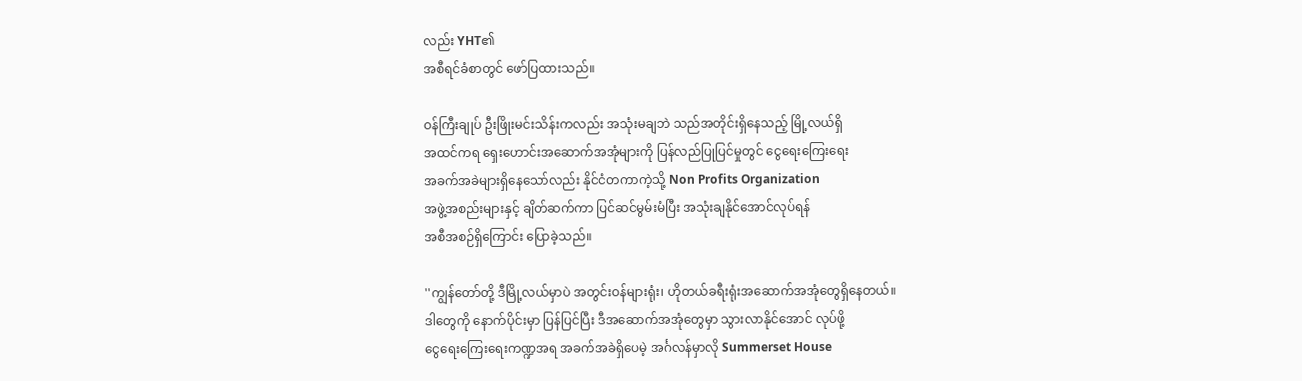လည်း YHT၏
အစီရင်ခံစာတွင် ဖော်ပြထားသည်။

ဝန်ကြီးချုပ် ဦးဖြိုးမင်းသိန်းကလည်း အသုံးမချဘဲ သည်အတိုင်းရှိနေသည့် မြို့လယ်ရှိ
အထင်ကရ ရှေးဟောင်းအဆောက်အအုံများကို ပြန်လည်ပြုပြင်မှုတွင် ငွေရေးကြေးရေး
အခက်အခဲများရှိနေသော်လည်း နိုင်ငံတကာကဲ့သို့ Non Profits Organization
အဖွဲ့အစည်းများနှင့် ချိတ်ဆက်ကာ ပြင်ဆင်မွမ်းမံပြီး အသုံးချနိုင်အောင်လုပ်ရန်
အစီအစဉ်ရှိကြောင်း ပြောခဲ့သည်။

''ကျွန်တော်တို့ ဒီမြို့လယ်မှာပဲ အတွင်းဝန်များရုံး၊ ဟိုတယ်ခရီးရုံးအဆောက်အအုံတွေရှိနေတယ်။
ဒါတွေကို နောက်ပိုင်းမှာ ပြန်ပြင်ပြီး ဒီအဆောက်အအုံတွေမှာ သွားလာနိုင်အောင် လုပ်ဖို့
ငွေရေးကြေးရေးကဏ္ဍအရ အခက်အခဲရှိပေမဲ့ အင်္ဂလန်မှာလို Summerset House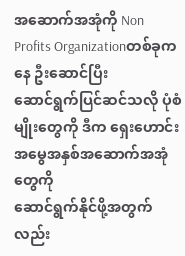အဆောက်အအုံကို Non Profits Organizationတစ်ခုကနေ ဦးဆောင်ပြီး
ဆောင်ရွက်ပြင်ဆင်သလို ပုံစံမျိုးတွေကို ဒီက ရှေးဟောင်းအမွေအနှစ်အဆောက်အအုံတွေကို
ဆောင်ရွက်နိုင်ဖို့အတွက်လည်း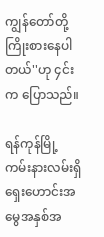ကျွန်တော်တို့ ကြိုးစားနေပါတယ်''ဟု ၄င်းက ပြောသည်။

ရန်ကုန်မြို့ ကမ်းနားလမ်းရှိ ရှေးဟောင်းအမွေအနှစ်အ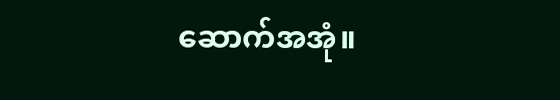ဆောက်အအုံ။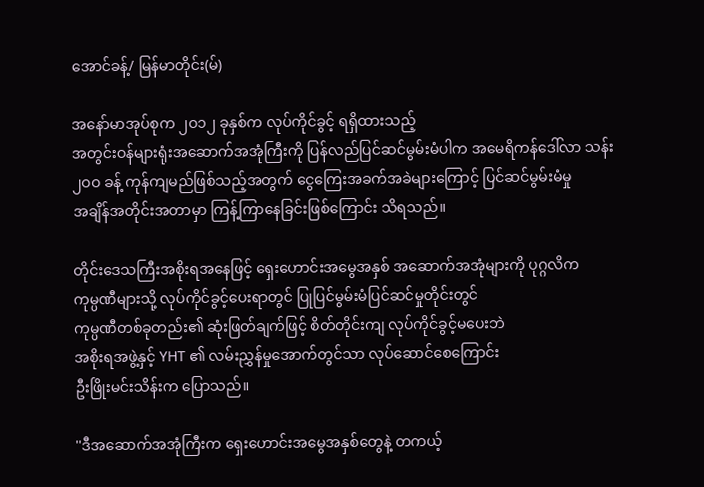အောင်ခန့်/ မြန်မာတိုင်း(မ်)

အနော်မာအုပ်စုက ၂ဝ၁၂ ခုနှစ်က လုပ်ကိုင်ခွင့် ရရှိထားသည့်
အတွင်းဝန်များရုံးအဆောက်အအုံကြီးကို ပြန်လည်ပြင်ဆင်မွမ်းမံပါက အမေရိကန်ဒေါ်လာ သန်း
၂ဝဝ ခန့် ကုန်ကျမည်ဖြစ်သည့်အတွက် ငွေကြေးအခက်အခဲများကြောင့် ပြင်ဆင်မွမ်းမံမှု
အချိန်အတိုင်းအတာမှာ ကြန့်ကြာနေခြင်းဖြစ်ကြောင်း သိရသည်။

တိုင်းဒေသကြီးအစိုးရအနေဖြင့် ရှေးဟောင်းအမွေအနှစ် အဆောက်အအုံများကို ပုဂ္ဂလိက
ကုမ္ပဏီများသို့ လုပ်ကိုင်ခွင့်ပေးရာတွင် ပြုပြင်မွမ်းမံပြင်ဆင်မှုတိုင်းတွင်
ကုမ္ပဏီတစ်ခုတည်း၏ ဆုံးဖြတ်ချက်ဖြင့် စိတ်တိုင်းကျ လုပ်ကိုင်ခွင့်မပေးဘဲ
အစိုးရအဖွဲ့နှင့် YHT ၏ လမ်းညွှန်မှုအောက်တွင်သာ လုပ်ဆောင်စေကြောင်း
ဦးဖြိုးမင်းသိန်းက ပြောသည်။

''ဒီအဆောက်အအုံကြီးက ရှေးဟောင်းအမွေအနှစ်တွေနဲ့ တကယ့်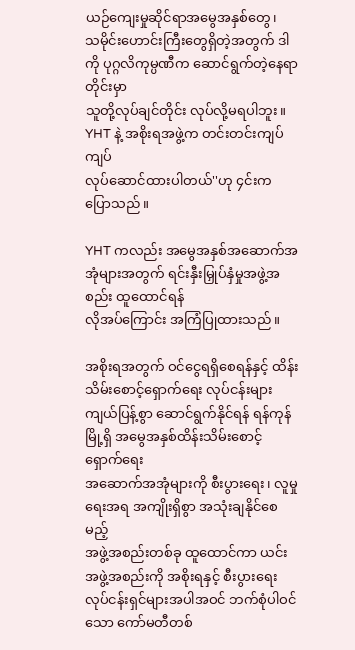ယဉ်ကျေးမှုဆိုင်ရာအမွေအနှစ်တွေ၊
သမိုင်းဟောင်းကြီးတွေရှိတဲ့အတွက် ဒါကို ပုဂ္ဂလိကုမ္ပဏီက ဆောင်ရွက်တဲ့နေရာတိုင်းမှာ
သူတို့လုပ်ချင်တိုင်း လုပ်လို့မရပါဘူး။ YHT နဲ့ အစိုးရအဖွဲ့က တင်းတင်းကျပ်ကျပ်
လုပ်ဆောင်ထားပါတယ်''ဟု ၄င်းက ပြောသည်။

YHT ကလည်း အမွေအနှစ်အဆောက်အအုံများအတွက် ရင်းနှီးမြှုပ်နှံမှုအဖွဲ့အစည်း ထူထောင်ရန်
လိုအပ်ကြောင်း အကြံပြုထားသည်။

အစိုးရအတွက် ဝင်ငွေရရှိစေရန်နှင့် ထိန်းသိမ်းစောင့်ရှောက်ရေး လုပ်ငန်းများ
ကျယ်ပြန့်စွာ ဆောင်ရွက်နိုင်ရန် ရန်ကုန်မြို့ရှိ အမွေအနှစ်ထိန်းသိမ်းစောင့်ရှောက်ရေး
အဆောက်အအုံများကို စီးပွားရေး၊ လူမှုရေးအရ အကျိုးရှိစွာ အသုံးချနိုင်စေမည့်
အဖွဲ့အစည်းတစ်ခု ထူထောင်ကာ ယင်းအဖွဲ့အစည်းကို အစိုးရနှင့် စီးပွားရေး
လုပ်ငန်းရှင်များအပါအဝင် ဘက်စုံပါဝင်သော ကော်မတီတစ်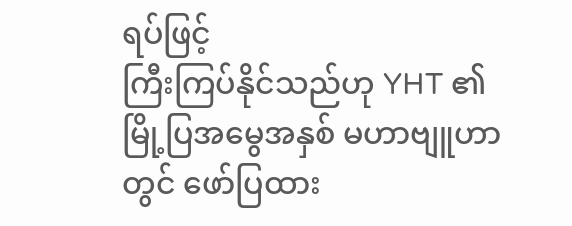ရပ်ဖြင့်
ကြီးကြပ်နိုင်သည်ဟု YHT ၏ မြို့ပြအမွေအနှစ် မဟာဗျူဟာတွင် ဖော်ပြထား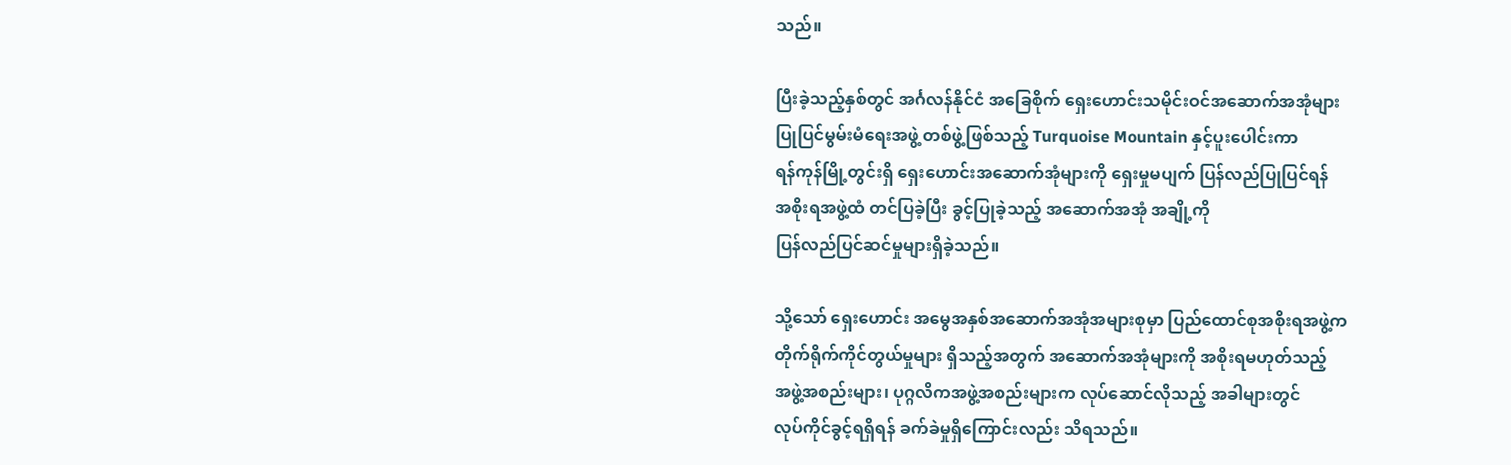သည်။

ပြီးခဲ့သည့်နှစ်တွင် အင်္ဂလန်နိုင်ငံ အခြေစိုက် ရှေးဟောင်းသမိုင်းဝင်အဆောက်အအုံများ
ပြုပြင်မွမ်းမံရေးအဖွဲ့ တစ်ဖွဲ့ဖြစ်သည့် Turquoise Mountain နှင့်ပူးပေါင်းကာ
ရန်ကုန်မြို့တွင်းရှိ ရှေးဟောင်းအဆောက်အုံများကို ရှေးမှုမပျက် ပြန်လည်ပြုပြင်ရန်
အစိုးရအဖွဲ့ထံ တင်ပြခဲ့ပြီး ခွင့်ပြုခဲ့သည့် အဆောက်အအုံ အချို့ကို
ပြန်လည်ပြင်ဆင်မှုများရှိခဲ့သည်။

သို့သော် ရှေးဟောင်း အမွေအနှစ်အဆောက်အအုံအများစုမှာ ပြည်ထောင်စုအစိုးရအဖွဲ့က
တိုက်ရိုက်ကိုင်တွယ်မှုများ ရှိသည့်အတွက် အဆောက်အအုံများကို အစိုးရမဟုတ်သည့်
အဖွဲ့အစည်းများ၊ ပုဂ္ဂလိကအဖွဲ့အစည်းများက လုပ်ဆောင်လိုသည့် အခါများတွင်
လုပ်ကိုင်ခွင့်ရရှိရန် ခက်ခဲမှုရှိကြောင်းလည်း သိရသည်။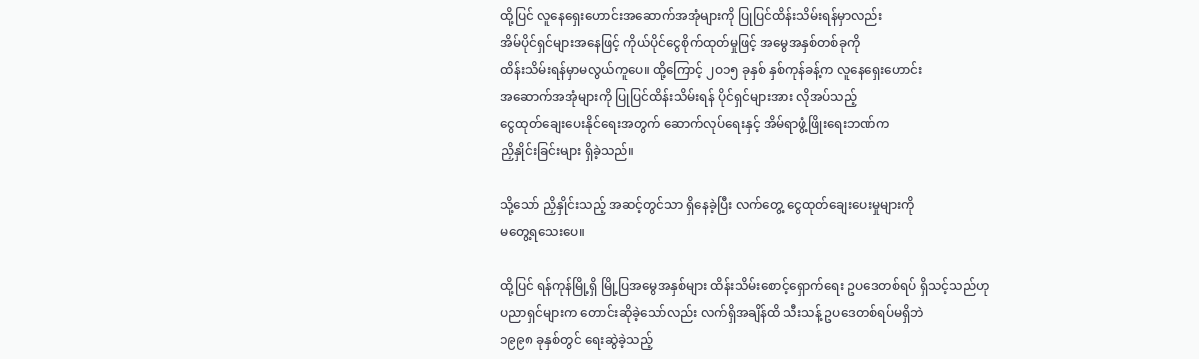ထို့ပြင် လူနေရှေးဟောင်းအဆောက်အအုံများကို ပြုပြင်ထိန်းသိမ်းရန်မှာလည်း
အိမ်ပိုင်ရှင်များအနေဖြင့် ကိုယ်ပိုင်ငွေစိုက်ထုတ်မှုဖြင့် အမွေအနှစ်တစ်ခုကို
ထိန်းသိမ်းရန်မှာမလွယ်ကူပေ။ ထို့ကြောင့် ၂ဝ၁၅ ခုနှစ် နှစ်ကုန်ခန့်က လူနေရှေးဟောင်း
အဆောက်အအုံများကို ပြုပြင်ထိန်းသိမ်းရန် ပိုင်ရှင်များအား လိုအပ်သည့်
ငွေထုတ်ချေးပေးနိုင်ရေးအတွက် ဆောက်လုပ်ရေးနှင့် အိမ်ရာဖွံ့ဖြိုးရေးဘဏ်က
ညှိနှိုင်းခြင်းများ ရှိခဲ့သည်။

သို့သော် ညှိနှိုင်းသည့် အဆင့်တွင်သာ ရှိနေခဲ့ပြီး လက်တွေ့ ငွေထုတ်ချေးပေးမှုများကို
မတွေ့ရသေးပေ။

ထို့ပြင် ရန်ကုန်မြို့ရှိ မြို့ပြအမွေအနှစ်များ ထိန်းသိမ်းစောင့်ရှောက်ရေး ဥပဒေတစ်ရပ် ရှိသင့်သည်ဟု
ပညာရှင်များက တောင်းဆိုခဲ့သော်လည်း လက်ရှိအချိန်ထိ သီးသန့် ဥပဒေတစ်ရပ်မရှိဘဲ
၁၉၉၈ ခုနှစ်တွင် ရေးဆွဲခဲ့သည့်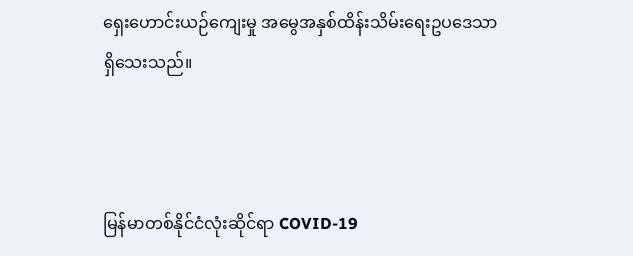ရှေးဟောင်းယဉ်ကျေးမှု အမွေအနှစ်ထိန်းသိမ်းရေးဥပဒေသာ
ရှိသေးသည်။



မြန်မာတစ်နိုင်ငံလုံးဆိုင်ရာ COVID-19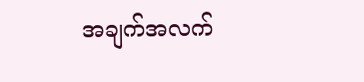အချက်အလက်